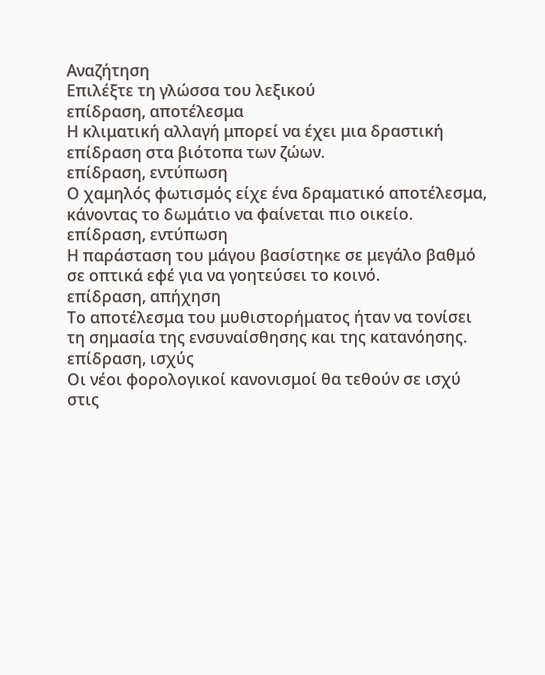Αναζήτηση
Επιλέξτε τη γλώσσα του λεξικού
επίδραση, αποτέλεσμα
Η κλιματική αλλαγή μπορεί να έχει μια δραστική επίδραση στα βιότοπα των ζώων.
επίδραση, εντύπωση
Ο χαμηλός φωτισμός είχε ένα δραματικό αποτέλεσμα, κάνοντας το δωμάτιο να φαίνεται πιο οικείο.
επίδραση, εντύπωση
Η παράσταση του μάγου βασίστηκε σε μεγάλο βαθμό σε οπτικά εφέ για να γοητεύσει το κοινό.
επίδραση, απήχηση
Το αποτέλεσμα του μυθιστορήματος ήταν να τονίσει τη σημασία της ενσυναίσθησης και της κατανόησης.
επίδραση, ισχύς
Οι νέοι φορολογικοί κανονισμοί θα τεθούν σε ισχύ στις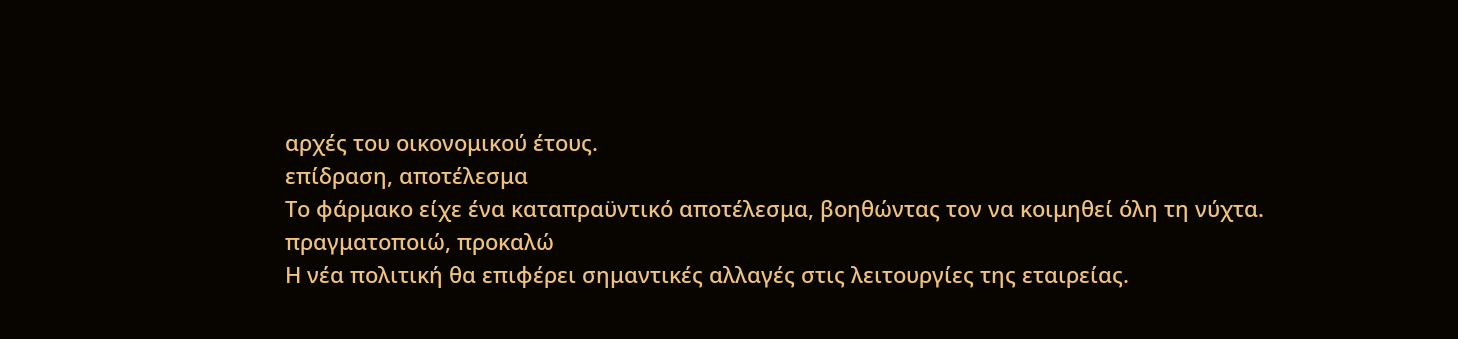αρχές του οικονομικού έτους.
επίδραση, αποτέλεσμα
Το φάρμακο είχε ένα καταπραϋντικό αποτέλεσμα, βοηθώντας τον να κοιμηθεί όλη τη νύχτα.
πραγματοποιώ, προκαλώ
Η νέα πολιτική θα επιφέρει σημαντικές αλλαγές στις λειτουργίες της εταιρείας.